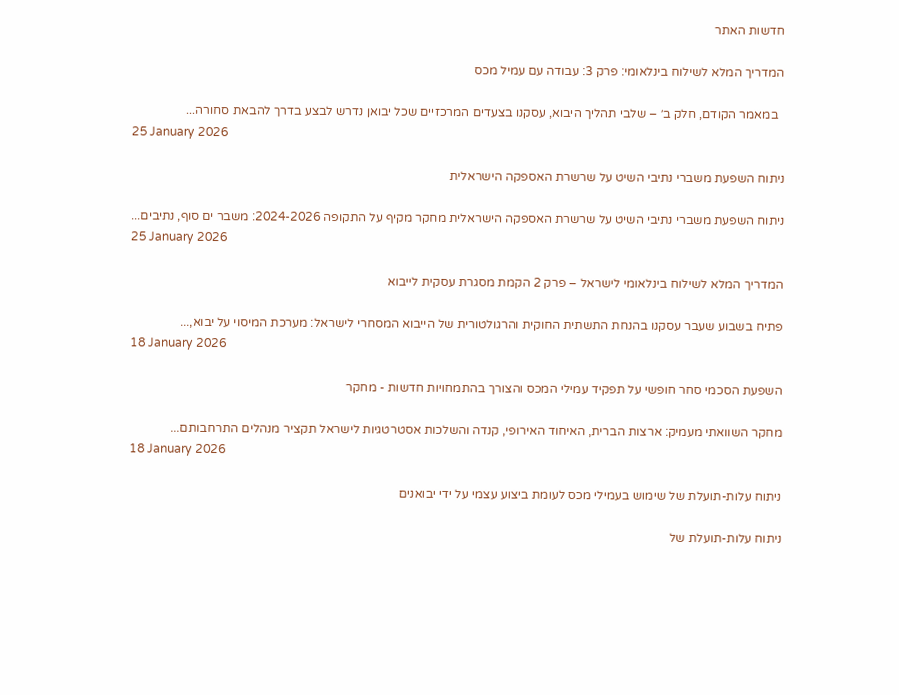חדשות האתר

המדריך המלא לשילוח בינלאומי: פרק 3: עבודה עם עמיל מכס

  במאמר הקודם, חלק ב׳ – שלבי תהליך היבוא, עסקנו בצעדים המרכזיים שכל יבואן נדרש לבצע בדרך להבאת סחורה...
25 January 2026

ניתוח השפעת משברי נתיבי השיט על שרשרת האספקה הישראלית

ניתוח השפעת משברי נתיבי השיט על שרשרת האספקה הישראלית מחקר מקיף על התקופה 2024-2026: משבר ים סוף, נתיבים...
25 January 2026

המדריך המלא לשילוח בינלאומי לישראל – פרק 2 הקמת מסגרת עסקית לייבוא

פתיח בשבוע שעבר עסקנו בהנחת התשתית החוקית והרגולטורית של הייבוא המסחרי לישראל: מערכת המיסוי על יבוא,...
18 January 2026

השפעת הסכמי סחר חופשי על תפקיד עמילי המכס והצורך בהתמחויות חדשות - מחקר

מחקר השוואתי מעמיק: ארצות הברית, האיחוד האירופי, קנדה והשלכות אסטרטגיות לישראל תקציר מנהלים התרחבותם...
18 January 2026

ניתוח עלות-תועלת של שימוש בעמילי מכס לעומת ביצוע עצמי על ידי יבואנים

ניתוח עלות-תועלת של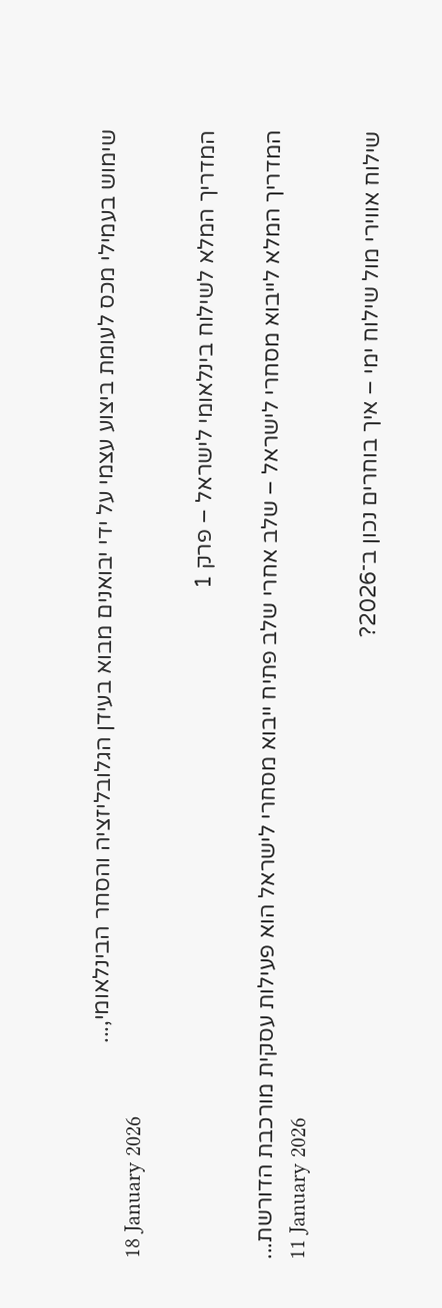שימוש בעמילי מכס לעומת ביצוע עצמי על ידי יבואנים מבוא בעידן הגלובליזציה והסחר הבינלאומי,...
18 January 2026

המדריך המלא לשילוח בינלאומי לישראל – פרק 1

המדריך המלא לייבוא מסחרי לישראל – שלב אחרי שלב פתיח ייבוא מסחרי לישראל הוא פעילות עסקית מורכבת הדורשת...
11 January 2026

שילוח אווירי מול שילוח ימי – איך בוחרים נכון ב־2026?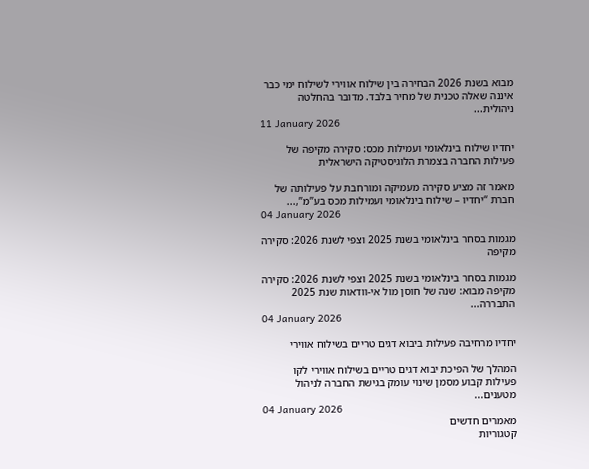מבוא בשנת 2026 הבחירה בין שילוח אווירי לשילוח ימי כבר איננה שאלה טכנית של מחיר בלבד. מדובר בהחלטה ניהולית...
11 January 2026

יחדיו שילוח בינלאומי ועמילות מכס: סקירה מקיפה של פעילות החברה בצמרת הלוגיסטיקה הישראלית

מאמר זה מציע סקירה מעמיקה ומורחבת על פעילותה של חברת “יחדיו – שילוח בינלאומי ועמילות מכס בע”מ”,...
04 January 2026

מגמות בסחר בינלאומי בשנת 2025 וצפי לשנת 2026: סקירה מקיפה

מגמות בסחר בינלאומי בשנת 2025 וצפי לשנת 2026: סקירה מקיפה מבוא: שנה של חוסן מול אי-וודאות שנת 2025 התבררה...
04 January 2026

יחדיו מרחיבה פעילות ביבוא דגים טריים בשילוח אווירי

המהלך של הפיכת יבוא דגים טריים בשילוח אווירי לקו פעילות קבוע מסמן שינוי עומק בגישת החברה לניהול מטענים...
04 January 2026
מאמרים חדשים
קטגוריות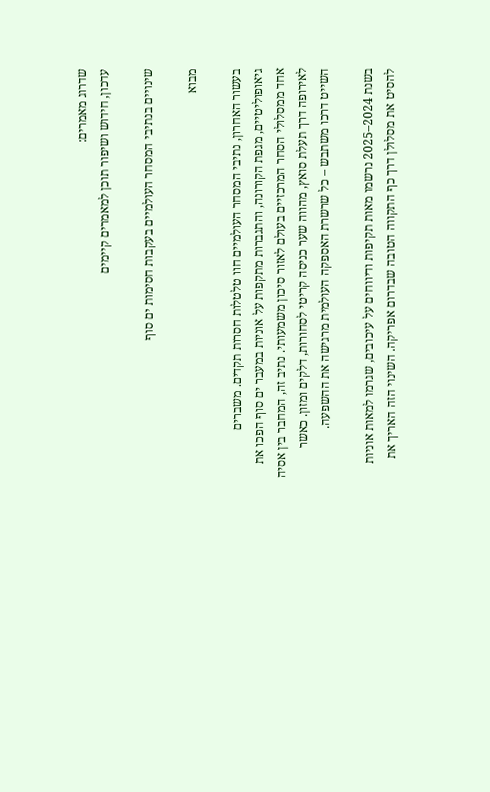שדרוג מאמרים:
עדכון, חידוש ושיפור תוכן למאמרים קיימים

שינויים בנתיבי המסחר העולמיים בעקבות חסימות ים סוף

מבוא

בעשור האחרון, נתיבי המסחר העולמיים חוו טלטלות חסרות תקדים. משברים גיאופוליטיים, מגפת הקורונה, והתגברות מתקפות על אוניות במעבר ים סוף הפכו את אחד ממסלולי הסחר המרכזיים בעולם לאזור סיכון משמעותי. נתיב זה, המחבר בין אסיה לאירופה דרך תעלת סואץ, מהווה שער כניסה קריטי לסחורות, דלקים ומזון. כאשר השייט דרכו משתבש – כל שרשרת האספקה העולמית מרגישה את ההשפעה.

בשנת 2024–2025 נרשמו מאות תקיפות ודיווחים על עיכובים, שגרמו למאות אוניות להסיט את מסלולן דרך כף התקווה הטובה שבדרום אפריקה. השינוי הזה האריך את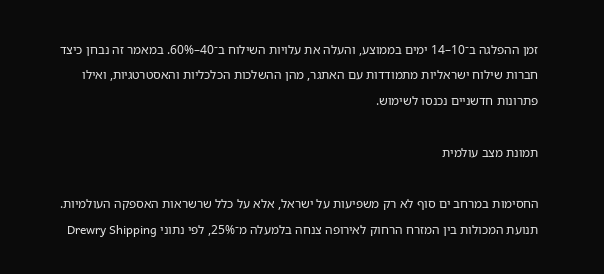זמן ההפלגה ב־10–14 ימים בממוצע, והעלה את עלויות השילוח ב־40–60%. במאמר זה נבחן כיצד חברות שילוח ישראליות מתמודדות עם האתגר, מהן ההשלכות הכלכליות והאסטרטגיות, ואילו פתרונות חדשניים נכנסו לשימוש.

תמונת מצב עולמית

החסימות במרחב ים סוף לא רק משפיעות על ישראל, אלא על כלל שרשראות האספקה העולמיות. תנועת המכולות בין המזרח הרחוק לאירופה צנחה בלמעלה מ־25%, לפי נתוני Drewry Shipping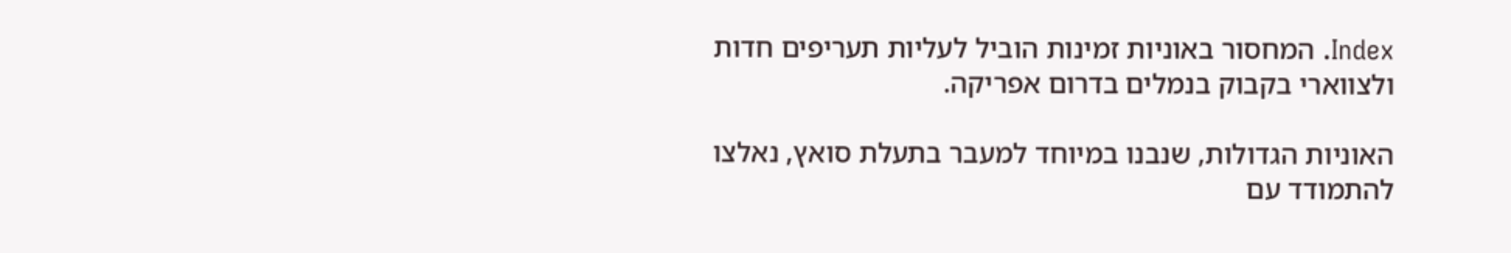Index. המחסור באוניות זמינות הוביל לעליות תעריפים חדות ולצווארי בקבוק בנמלים בדרום אפריקה.

האוניות הגדולות, שנבנו במיוחד למעבר בתעלת סואץ, נאלצו להתמודד עם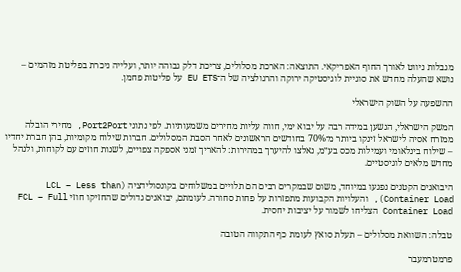מגבלות ניווט לאורך החוף האפריקאי. התוצאה: הארכת מסלולים, צריכת דלק גבוהה יותר, ועלייה ניכרת בפליטת מזהמים – נושא שהעלה מחדש את סוגיית לוגיסטיקה ירוקה והרגולציה של ה־EU ETS על פליטות פחמן.

ההשפעה על השוק הישראלי

המשק הישראלי, הנשען במידה רבה על יבוא ימי, חווה עליות מחירים משמעותיות. לפי נתוני Port2Port, מחירי הובלה ממזרח אסיה לישראל זינקו ביותר מ־70% בחודשים הראשונים לאחר הסבת המסלולים. חברות שילוח מקומיות, בהן חברת יחדיו – שילוח בינלאומי ועמילות מכס בע״מ, נאלצו להיערך במהירות: להאריך זמני אספקה צפויים, לשנות חוזים עם לקוחות, ולנהל מחדש מלאים לוגיסטיים.

היבואנים הקטנים נפגעו במיוחד, משום שבמקרים רבים הם תלויים במשלוחים בקונסולידציה (LCL – Less than Container Load), והעלויות הקבועות מתפזרות על פחות סחורה. לעומתם, יבואנים גדולים שהחזיקו חוזי FCL – Full Container Load הצליחו לשמור על יציבות יחסית.

טבלה: השוואת מסלולים – תעלת סואץ לעומת כף התקווה הטובה

פרמטרמעבר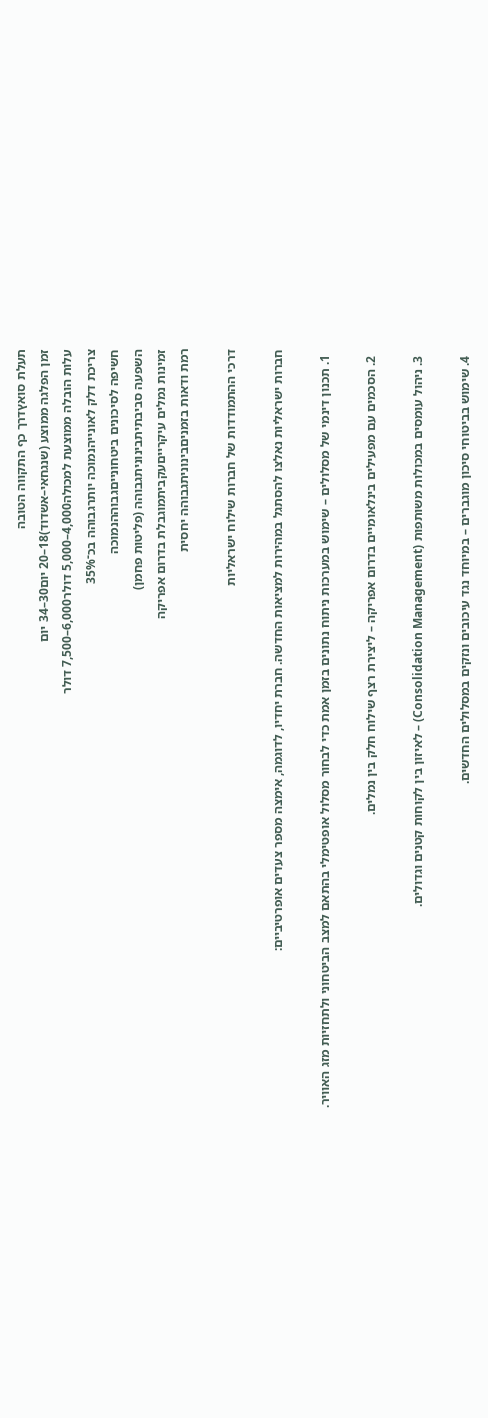תעלת סואץדרך כף התקווה הטובה
זמן הפלגה ממוצע (שנגחאי–אשדוד)18–20 יום30–34 יום
עלות הובלה ממוצעת למכולה4,000–5,000 דולר6,000–7,500 דולר
צריכת דלק לאונייהנמוכה יותרגבוהה בכ־35%
חשיפה לסיכונים ביטחונייםגבוההנמוכה
השפעה סביבתיתבינוניתגבוהה (פליטות פחמן)
זמינות נמלים עיקרייםעקביתמוגבלת בדרום אפריקה
רמת ודאות בזמניםבינוניתגבוהה יחסית

דרכי ההתמודדות של חברות שילוח ישראליות

חברות ישראליות נאלצו להסתגל במהירות למציאות החדשה. חברת יחדיו, לדוגמה, אימצה מספר צעדים אופרטיביים:

  1. תכנון דינמי של מסלולים – שימוש במערכות ניתוח נתונים בזמן אמת כדי לבחור מסלול אופטימלי בהתאם למצב הביטחוני ולתחזיות מזג האוויר.

  2. הסכמים עם מפעילים בינלאומיים בדרום אפריקה – ליצירת רצף שילוח חלק בין נמלים.

  3. ניהול עומסים במכולות משותפות (Consolidation Management) – לאיזון בין לקוחות קטנים וגדולים.

  4. שימוש בביטוחי סיכון מוגברים – במיוחד נגד עיכובים ונזקים במסלולים החדשים.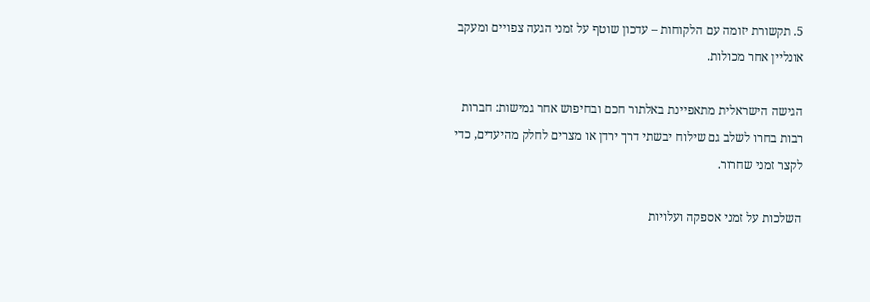5. תקשורת יזומה עם הלקוחות – עדכון שוטף על זמני הגעה צפויים ומעקב אונליין אחר מכולות.

הגישה הישראלית מתאפיינת באלתור חכם ובחיפוש אחר גמישות: חברות רבות בחרו לשלב גם שילוח יבשתי דרך ירדן או מצרים לחלק מהיעדים, כדי לקצר זמני שחרור.

השלכות על זמני אספקה ועלויות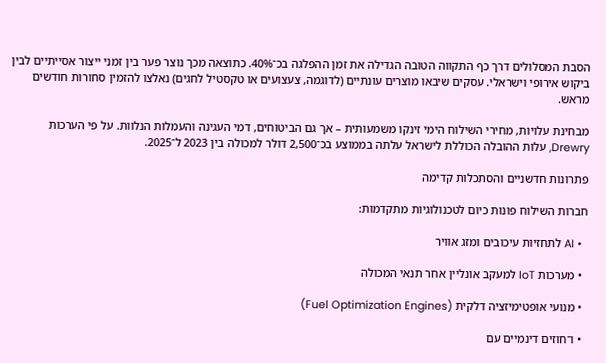הסבת המסלולים דרך כף התקווה הטובה הגדילה את זמן ההפלגה בכ־40%. כתוצאה מכך נוצר פער בין זמני ייצור אסייתיים לבין ביקוש אירופי וישראלי. עסקים שיבאו מוצרים עונתיים (לדוגמה, צעצועים או טקסטיל לחגים) נאלצו להזמין סחורות חודשים מראש.

מבחינת עלויות, מחירי השילוח הימי זינקו משמעותית – אך גם הביטוחים, דמי העגינה והעמלות הנלוות. על פי הערכות Drewry, עלות ההובלה הכוללת לישראל עלתה בממוצע בכ־2,500 דולר למכולה בין 2023 ל־2025.

פתרונות חדשניים והסתכלות קדימה

חברות השילוח פונות כיום לטכנולוגיות מתקדמות:

  • AI לתחזיות עיכובים ומזג אוויר

  • מערכות IoT למעקב אונליין אחר תנאי המכולה

  • מנועי אופטימיזציה דלקית (Fuel Optimization Engines)

  • ו־חוזים דינמיים עם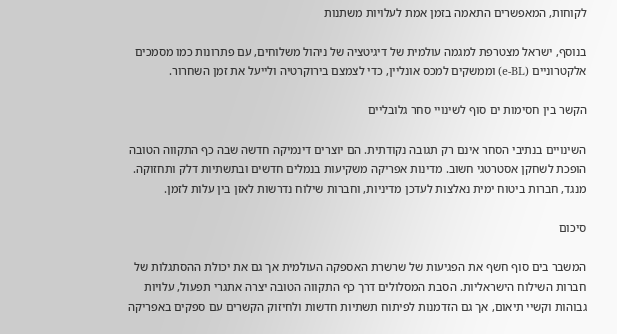לקוחות, המאפשרים התאמה בזמן אמת לעלויות משתנות

בנוסף, ישראל מצטרפת למגמה עולמית של דיגיטציה של ניהול משלוחים, עם פתרונות כמו מסמכים אלקטרוניים (e-BL) וממשקים למכס אונליין, כדי לצמצם בירוקרטיה ולייעל את זמן השחרור.

הקשר בין חסימות ים סוף לשינויי סחר גלובליים

השינויים בנתיבי הסחר אינם רק תגובה נקודתית. הם יוצרים דינמיקה חדשה שבה כף התקווה הטובה הופכת לשחקן אסטרטגי חשוב. מדינות אפריקה משקיעות בנמלים חדשים ובתשתיות דלק ותחזוקה. מנגד, חברות ביטוח ימית נאלצות לעדכן מדיניות, וחברות שילוח נדרשות לאזן בין עלות לזמן.

סיכום

המשבר בים סוף חשף את הפגיעות של שרשרת האספקה העולמית אך גם את יכולת ההסתגלות של חברות השילוח הישראליות. הסבת המסלולים דרך כף התקווה הטובה יצרה אתגרי תפעול, עלויות גבוהות וקשיי תיאום, אך גם הזדמנות לפיתוח תשתיות חדשות ולחיזוק הקשרים עם ספקים באפריקה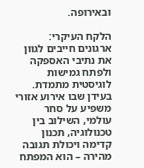ובאירופה.

הלקח העיקרי: ארגונים חייבים לגוון את נתיבי האספקה ולפתח גמישות לוגיסטית מתמדת. בעידן שבו אירוע אזורי משפיע על סחר עולמי, השילוב בין טכנולוגיה, תכנון קדימה ויכולת תגובה מהירה – הוא המפתח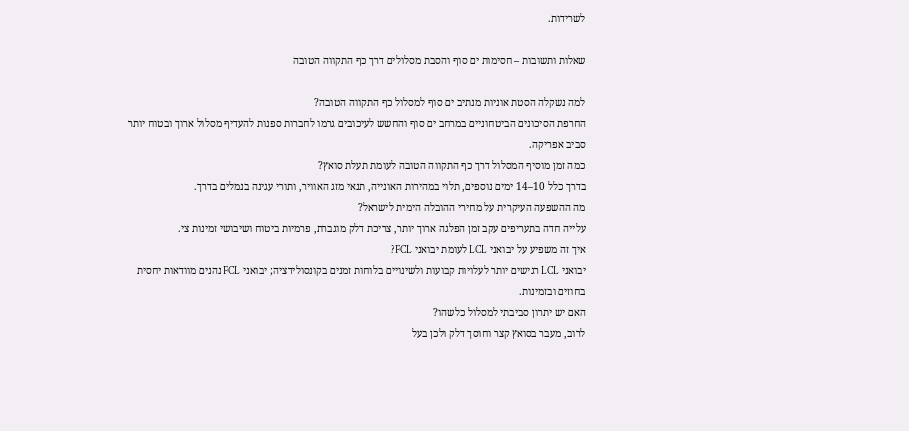לשרידות.

שאלות ותשובות – חסימות ים סוף והסבת מסלולים דרך כף התקווה הטובה

למה נשקלה הסטת אוניות מנתיב ים סוף למסלול כף התקווה הטובה?
החרפת הסיכונים הביטחוניים במרחב ים סוף והחשש לעיכובים גרמו לחברות ספנות להעדיף מסלול ארוך ובטוח יותר סביב אפריקה.
כמה זמן מוסיף המסלול דרך כף התקווה הטובה לעומת תעלת סואץ?
בדרך כלל 10–14 ימים נוספים, תלוי במהירות האונייה, תנאי מזג האוויר, ותורי עגינה בנמלים בדרך.
מה ההשפעה העיקרית על מחירי ההובלה הימית לישראל?
עלייה חדה בתעריפים עקב זמן הפלגה ארוך יותר, צריכת דלק מוגברת, פרמיות ביטוח ושיבושי זמינות צי.
איך זה משפיע על יבואני LCL לעומת יבואני FCL?
יבואני LCL רגישים יותר לעלויות קבועות ולשינויים בלוחות זמנים בקונסולידציה; יבואני FCL נהנים מוודאות יחסית בחוזים ובזמינות.
האם יש יתרון סביבתי למסלול כלשהו?
לרוב, מעבר בסואץ קצר וחוסך דלק ולכן בעל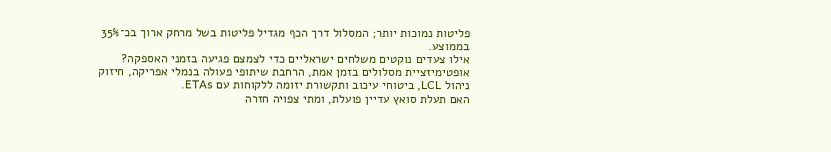פליטות נמוכות יותר; המסלול דרך הכף מגדיל פליטות בשל מרחק ארוך בכ־35% בממוצע.
אילו צעדים נוקטים משלחים ישראליים כדי לצמצם פגיעה בזמני האספקה?
אופטימיזציית מסלולים בזמן אמת, הרחבת שיתופי פעולה בנמלי אפריקה, חיזוק ניהול LCL, ביטוחי עיכוב ותקשורת יזומה ללקוחות עם ETAs.
האם תעלת סואץ עדיין פועלת, ומתי צפויה חזרה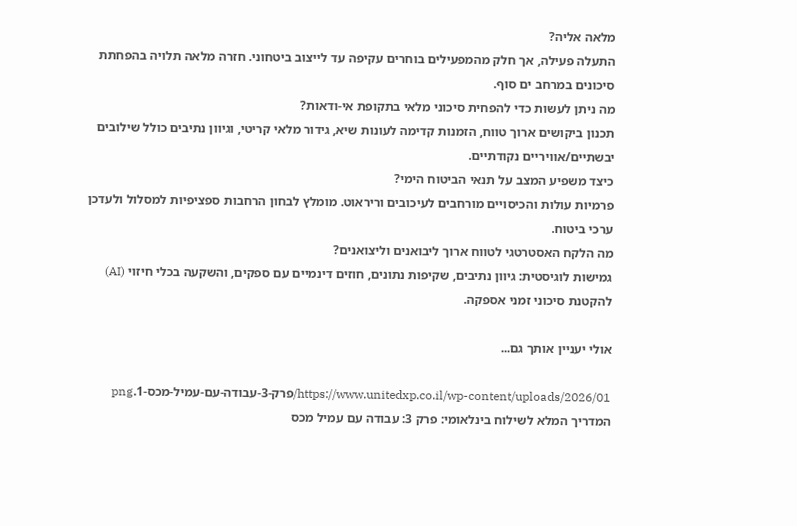מלאה אליה?
התעלה פעילה, אך חלק מהמפעילים בוחרים עקיפה עד לייצוב ביטחוני. חזרה מלאה תלויה בהפחתת סיכונים במרחב ים סוף.
מה ניתן לעשות כדי להפחית סיכוני מלאי בתקופת אי-ודאות?
תכנון ביקושים ארוך טווח, הזמנות קדימה לעונות שיא, גידור מלאי קריטי, וגיוון נתיבים כולל שילובים יבשתיים/אוויריים נקודתיים.
כיצד משפיע המצב על תנאי הביטוח הימי?
פרמיות עולות והכיסויים מורחבים לעיכובים וריראוט. מומלץ לבחון הרחבות ספציפיות למסלול ולעדכן ערכי ביטוח.
מה הלקח האסטרטגי לטווח ארוך ליבואנים וליצואנים?
גמישות לוגיסטית: גיוון נתיבים, שקיפות נתונים, חוזים דינמיים עם ספקים, והשקעה בכלי חיזוי (AI) להקטנת סיכוני זמני אספקה.

אולי יעניין אותך גם...

https://www.unitedxp.co.il/wp-content/uploads/2026/01/פרק-3-עבודה-עם-עמיל-מכס-1.png
המדריך המלא לשילוח בינלאומי: פרק 3: עבודה עם עמיל מכס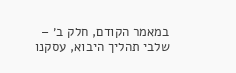במאמר הקודם, חלק ב׳ – שלבי תהליך היבוא, עסקנו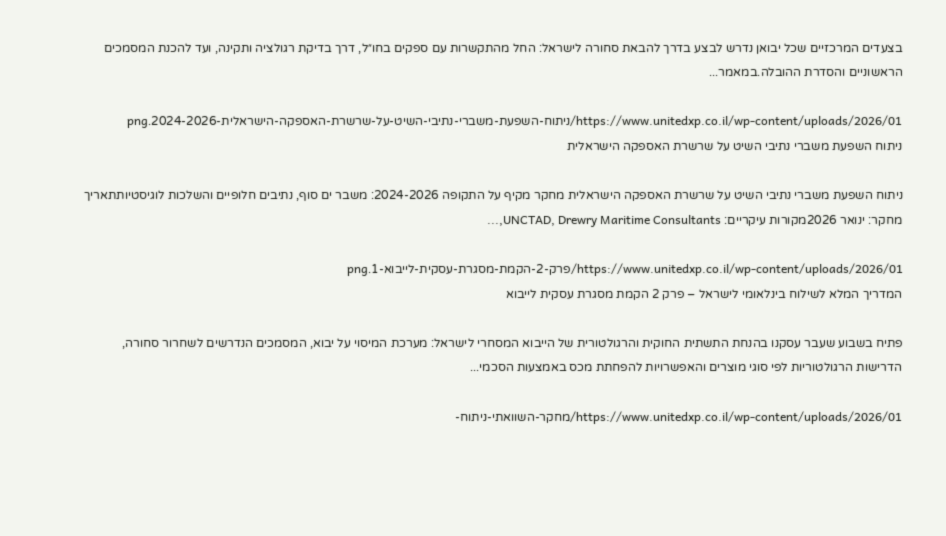בצעדים המרכזיים שכל יבואן נדרש לבצע בדרך להבאת סחורה לישראל: החל מהתקשרות עם ספקים בחו״ל, דרך בדיקת רגולציה ותקינה, ועד להכנת המסמכים הראשוניים והסדרת ההובלה.במאמר...

https://www.unitedxp.co.il/wp-content/uploads/2026/01/ניתוח-השפעת-משברי-נתיבי-השיט-על-שרשרת-האספקה-הישראלית-2024-2026.png
ניתוח השפעת משברי נתיבי השיט על שרשרת האספקה הישראלית

ניתוח השפעת משברי נתיבי השיט על שרשרת האספקה הישראלית מחקר מקיף על התקופה 2024-2026: משבר ים סוף, נתיבים חלופיים והשלכות לוגיסטיותתאריך מחקר: ינואר 2026מקורות עיקריים: UNCTAD, Drewry Maritime Consultants,...

https://www.unitedxp.co.il/wp-content/uploads/2026/01/פרק-2-הקמת-מסגרת-עסקית-לייבוא-1.png
המדריך המלא לשילוח בינלאומי לישראל – פרק 2 הקמת מסגרת עסקית לייבוא

פתיח בשבוע שעבר עסקנו בהנחת התשתית החוקית והרגולטורית של הייבוא המסחרי לישראל: מערכת המיסוי על יבוא, המסמכים הנדרשים לשחרור סחורה, הדרישות הרגולטוריות לפי סוגי מוצרים והאפשרויות להפחתת מכס באמצעות הסכמי...

https://www.unitedxp.co.il/wp-content/uploads/2026/01/מחקר-השוואתי-ניתוח-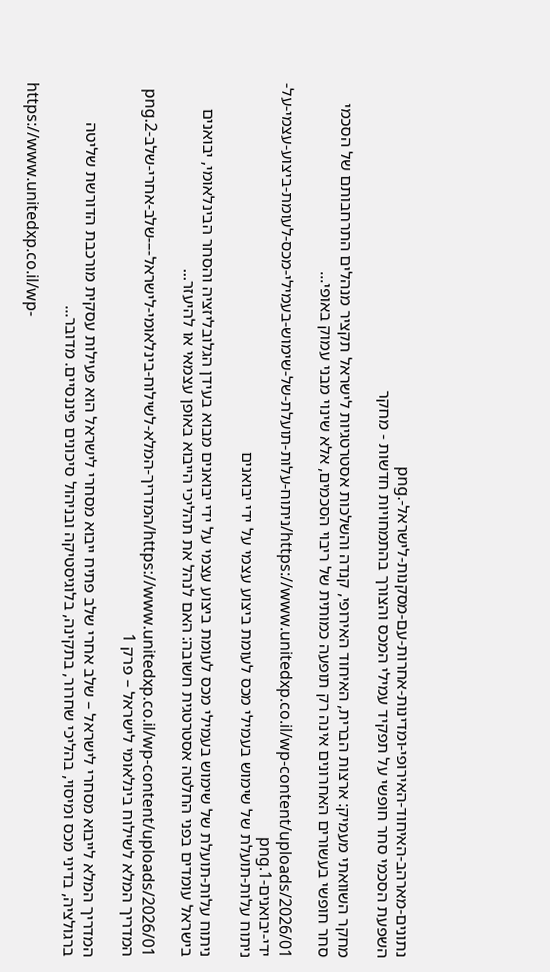נתונים-מארהב-האיחוד-האירופי-ומדינות-אחרות-עם-מסקנות-לישראל-.png
השפעת הסכמי סחר חופשי על תפקיד עמילי המכס והצורך בהתמחויות חדשות - מחקר

מחקר השוואתי מעמיק: ארצות הברית, האיחוד האירופי, קנדה והשלכות אסטרטגיות לישראל תקציר מנהלים התרחבותם של הסכמי סחר חופשי בעשורים האחרונים אינה רק תופעה כמותית של ריבוי הסכמים, אלא שינוי מבני עמוק באופי...

https://www.unitedxp.co.il/wp-content/uploads/2026/01/ניתוח-עלות-תועלת-של-שימוש-בעמילי-מכס-לעומת-ביצוע-עצמי-על-ידי-יבואנים-1.png
ניתוח עלות-תועלת של שימוש בעמילי מכס לעומת ביצוע עצמי על ידי יבואנים

ניתוח עלות-תועלת של שימוש בעמילי מכס לעומת ביצוע עצמי על ידי יבואנים מבוא בעידן הגלובליזציה והסחר הבינלאומי, יבואנים בישראל עומדים בפני החלטה אסטרטגית חשובה: האם לנהל את תהליכי הייבוא באופן עצמאי או להיעזר...

https://www.unitedxp.co.il/wp-content/uploads/2026/01/המדריך-המלא-לשילוח-בינלאומי-לישראל-–-שלב-אחרי-שלב-2.png
המדריך המלא לשילוח בינלאומי לישראל – פרק 1

המדריך המלא לייבוא מסחרי לישראל – שלב אחרי שלב פתיח ייבוא מסחרי לישראל הוא פעילות עסקית מורכבת הדורשת שליטה ברגולציה, בדיני מכס ומיסוי, בהליכי שחרור, בתקינה, בלוגיסטיקה ובניהול סיכונים פיננסיים. מדובר...

https://www.unitedxp.co.il/wp-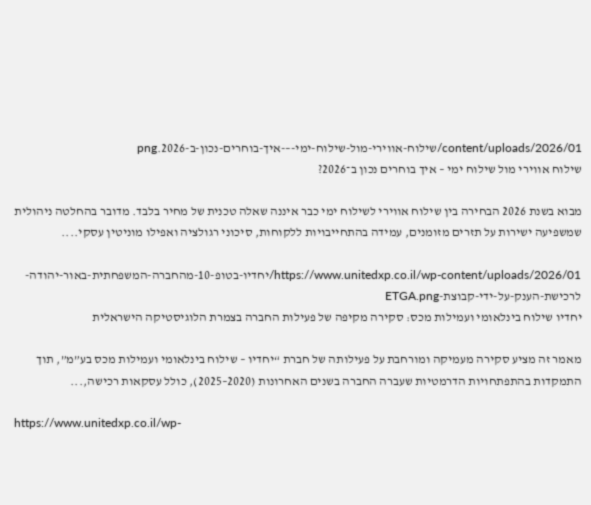content/uploads/2026/01/שילוח-אווירי-מול-שילוח-ימי-–-איך-בוחרים-נכון-ב-2026.png
שילוח אווירי מול שילוח ימי – איך בוחרים נכון ב־2026?

מבוא בשנת 2026 הבחירה בין שילוח אווירי לשילוח ימי כבר איננה שאלה טכנית של מחיר בלבד. מדובר בהחלטה ניהולית שמשפיעה ישירות על תזרים מזומנים, עמידה בהתחייבויות ללקוחות, סיכוני רגולציה ואפילו מוניטין עסקי....

https://www.unitedxp.co.il/wp-content/uploads/2026/01/יחדיו-בטופ-10-מהחברה-המשפחתית-באור-יהודה-לרכישת-הענק-על-ידי-קבוצת-ETGA.png
יחדיו שילוח בינלאומי ועמילות מכס: סקירה מקיפה של פעילות החברה בצמרת הלוגיסטיקה הישראלית

מאמר זה מציע סקירה מעמיקה ומורחבת על פעילותה של חברת “יחדיו – שילוח בינלאומי ועמילות מכס בע”מ”, תוך התמקדות בהתפתחויות הדרמטיות שעברה החברה בשנים האחרונות (2020–2025), כולל עסקאות רכישה,...

https://www.unitedxp.co.il/wp-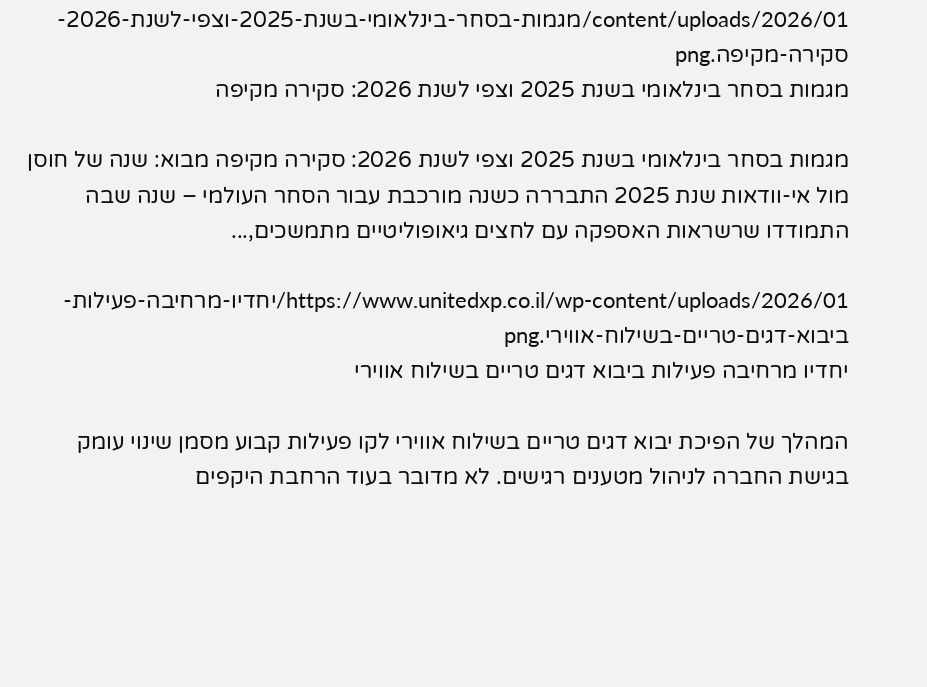content/uploads/2026/01/מגמות-בסחר-בינלאומי-בשנת-2025-וצפי-לשנת-2026-סקירה-מקיפה.png
מגמות בסחר בינלאומי בשנת 2025 וצפי לשנת 2026: סקירה מקיפה

מגמות בסחר בינלאומי בשנת 2025 וצפי לשנת 2026: סקירה מקיפה מבוא: שנה של חוסן מול אי-וודאות שנת 2025 התבררה כשנה מורכבת עבור הסחר העולמי – שנה שבה התמודדו שרשראות האספקה עם לחצים גיאופוליטיים מתמשכים,...

https://www.unitedxp.co.il/wp-content/uploads/2026/01/יחדיו-מרחיבה-פעילות-ביבוא-דגים-טריים-בשילוח-אווירי.png
יחדיו מרחיבה פעילות ביבוא דגים טריים בשילוח אווירי

המהלך של הפיכת יבוא דגים טריים בשילוח אווירי לקו פעילות קבוע מסמן שינוי עומק בגישת החברה לניהול מטענים רגישים. לא מדובר בעוד הרחבת היקפים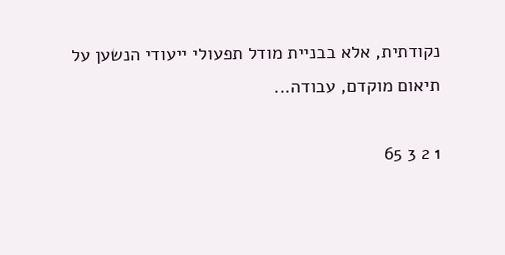נקודתית, אלא בבניית מודל תפעולי ייעודי הנשען על תיאום מוקדם, עבודה...

1 2 3 65